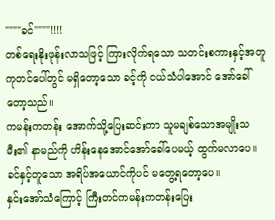""""ခင်""""!!!!
တစ်ရေးနိုးဖုန်းလာသဖြင့် ကြားလိုက်ရသော သတင်းစကားနှင့်အတူ ကုတင်ပေါ်တွင် မရှိတော့သော ခင့်ကို ငယ်သံပါအောင် အော်ခေါ်တော့သည်။
ကမန်းကတန်း အောက်သို့ပြေးဆင်းကာ သူမချစ်သောအမျိုးသမီး၏ နာမည်ကို ဟိန်းနေအောင်အော်ခေါ်ပေမယ့် ထွက်မလာပေ။ခင်နှင့်တူသော အရိပ်အယောင်ကိုပင် မတွေ့ရတော့ပေ။
နှင်းအော်သံကြောင့် ကြီးတင်ကမန်းကတန်းပြေး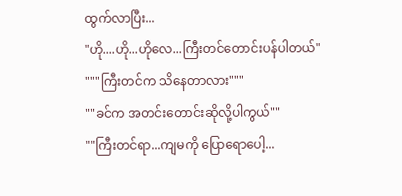ထွက်လာပြီး...
"ဟို....ဟို...ဟိုလေ...ကြီးတင်တောင်းပန်ပါတယ်"
"""ကြီးတင်က သိနေတာလား"""
""ခင်က အတင်းတောင်းဆိုလို့ပါကွယ်""
""ကြီးတင်ရာ...ကျမကို ပြောရောပေါ့...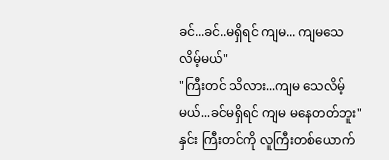ခင်...ခင်..မရှိရင် ကျမ... ကျမသေလိမ့်မယ်"
"ကြီးတင် သိလား...ကျမ သေလိမ့်မယ်...ခင်မရှိရင် ကျမ မနေတတ်ဘူး"
နှင်း ကြီးတင်ကို လူကြီးတစ်ယောက်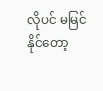လိုပင် မမြင်နိုင်တော့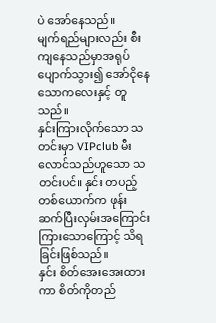ပဲ အော်နေသည်။
မျက်ရည်များလည်း စီးကျနေသည်မှာအရုပ်ပျောက်သွား၍ အော်ငိုနေသောကလေးနှင့် တူသည်။
နှင်းကြားလိုက်သော သတင်းမှာ VIPclub မီးလောင်သည်ဟူသော သတင်းပင်။ နှင်း တပည့်တစ်ယောက်က ဖုန်းဆက်ပြီးလှမ်းအကြောင်းကြားသောကြောင့် သိရခြင်းဖြစ်သည်။
နှင်း စိတ်အေးအေးထားကာ စိတ်ကိုတည်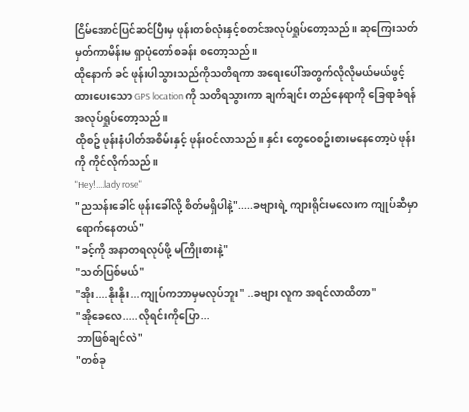ငြိမ်အောင်ပြင်ဆင်ပြီးမှ ဖုန်းတစ်လုံးနှင့်စတင်အလုပ်ရှုပ်တော့သည်။ ဆုကြေးသတ်မှတ်ကာမိန်းမ ရှာပုံတော်စခန်း စတော့သည်။
ထိုနောက် ခင် ဖုန်းပါသွားသည်ကိုသတိရကာ အရေးပေါ်အတွက်လိုလိုမယ်မယ်ဖွင့်ထားပေးသော GPS location ကို သတိရသွားကာ ချက်ချင်း တည်နေရာကို ခြေရာခံရန်အလုပ်ရှုပ်တော့သည်။
ထိုစဥ် ဖုန်းနံပါတ်အစိမ်းနှင့် ဖုန်းဝင်လာသည်။ နှင်း တွေဝေစဥ်းစားမနေတော့ပဲ ဖုန်းကို ကိုင်လိုက်သည်။
"Hey!....lady rose"
"ညသန်းခေါင် ဖုန်းခေါ်လို့ စိတ်မရှိပါနဲ့".....ခဗျားရဲ့ ကျားရိုင်းမလေးက ကျုပ်ဆီမှာရောက်နေတယ်"
"ခင့်ကို အနာတရလုပ်ဖို့ မကြိုးစားနဲ့"
"သတ်ပြစ်မယ်"
"အိုး....နိုးနိုး...ကျုပ်ကဘာမှမလုပ်ဘူး" ..ခဗျား လူက အရင်လာထိတာ"
"အိုခေလေ.....လိုရင်းကိုပြော...
ဘာဖြစ်ချင်လဲ"
"တစ်ခု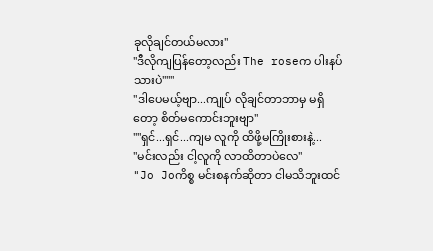ခုလိုချင်တယ်မလား"
"ဒီလိုကျပြန်တော့လည်း The roseက ပါးနပ်သားပဲ"""
"ဒါပေမယ့်ဗျာ...ကျုပ် လိုချင်တာဘာမှ မရှိတော့ စိတ်မကောင်းဘူးဗျာ"
""ရှင်...ရှင်...ကျမ လူကို ထိဖို့မကြိုးစားနဲ့...
"မင်းလည်း ငါ့လူကို လာထိတာပဲလေ"
"Jo Joကိစ္စ မင်းစနက်ဆိုတာ ငါမသိဘူးထင်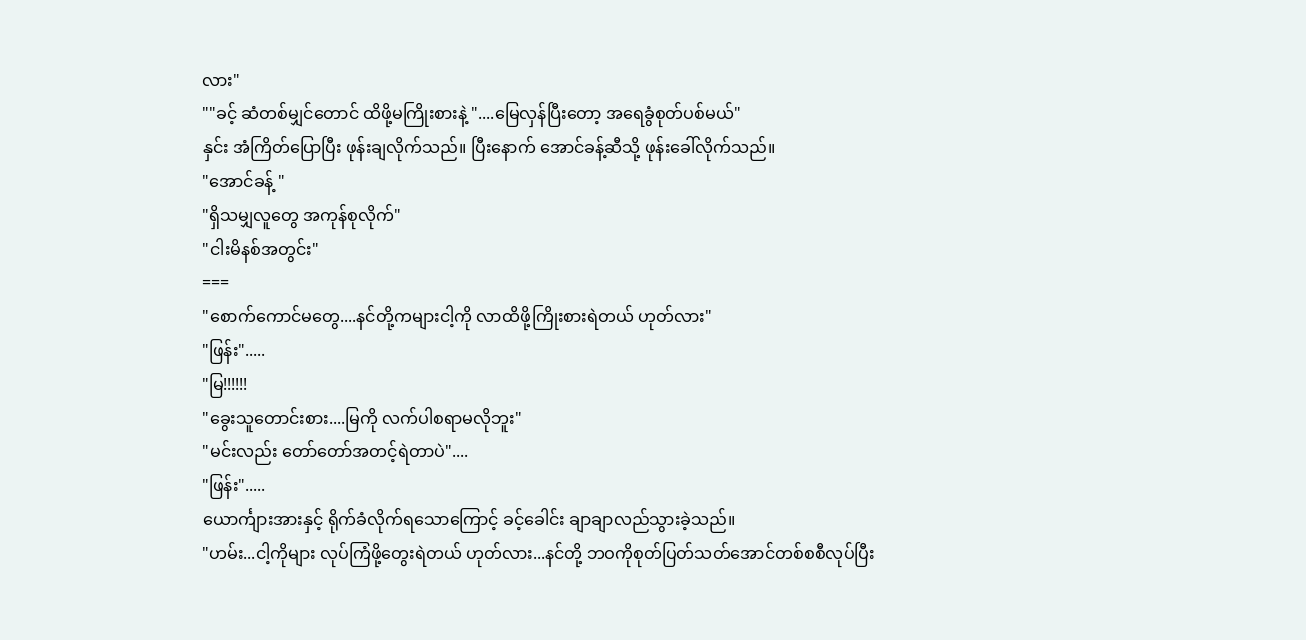လား"
""ခင့် ဆံတစ်မျှင်တောင် ထိဖို့မကြိုးစားနဲ့ "....မြေလှန်ပြီးတော့ အရေခွံစုတ်ပစ်မယ်"
နှင်း အံကြိတ်ပြောပြီး ဖုန်းချလိုက်သည်။ ပြီးနောက် အောင်ခန့်ဆီသို့ ဖုန်းခေါ်လိုက်သည်။
"အောင်ခန့် "
"ရှိသမျှလူတွေ အကုန်စုလိုက်"
"ငါးမိနစ်အတွင်း"
===
"စောက်ကောင်မတွေ....နင်တို့ကများငါ့ကို လာထိဖို့ကြိုးစားရဲတယ် ဟုတ်လား"
"ဖြန်း".....
"မြ!!!!!!
"ခွေးသူတောင်းစား....မြကို လက်ပါစရာမလိုဘူး"
"မင်းလည်း တော်တော်အတင့်ရဲတာပဲ"....
"ဖြန်း".....
ယောင်္ကျားအားနှင့် ရိုက်ခံလိုက်ရသောကြောင့် ခင့်ခေါင်း ချာချာလည်သွားခဲ့သည်။
"ဟမ်း...ငါ့ကိုများ လုပ်ကြံဖို့တွေးရဲတယ် ဟုတ်လား...နင်တို့ ဘဝကိုစုတ်ပြတ်သတ်အောင်တစ်စစီလုပ်ပြီး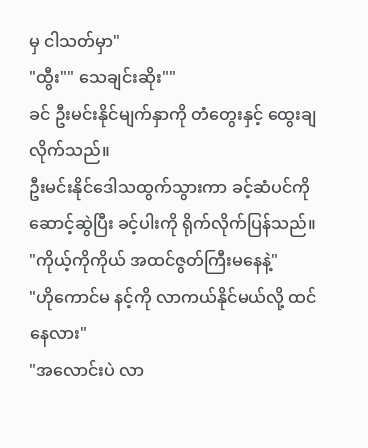မှ ငါသတ်မှာ"
"ထွီး"" သေချင်းဆိုး""
ခင် ဦးမင်းနိုင်မျက်နှာကို တံတွေးနှင့် ထွေးချလိုက်သည်။
ဦးမင်းနိုင်ဒေါသထွက်သွားကာ ခင့်ဆံပင်ကို ဆောင့်ဆွဲပြီး ခင့်ပါးကို ရိုက်လိုက်ပြန်သည်။
"ကိုယ့်ကိုကိုယ် အထင်ဇွတ်ကြီးမနေနဲ့"
"ဟိုကောင်မ နင့်ကို လာကယ်နိုင်မယ်လို့ ထင်နေလား"
"အလောင်းပဲ လာ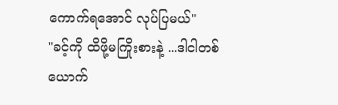ကောက်ရအောင် လုပ်ပြမယ်"
"ခင့်ကို ထိဖို့မကြိုးစားနဲ့ ...ဒါငါတစ်ယောက်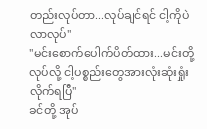တည်းလုပ်တာ...လုပ်ချင်ရင် ငါ့ကိုပဲလာလုပ်"
"မင်းစောက်ပေါက်ပိတ်ထား...မင်းတို့လုပ်လို့ ငါ့ပစ္စည်းတွေအားလုံးဆုံးရှုံးလိုက်ရပြီ"
ခင်တို့ အုပ်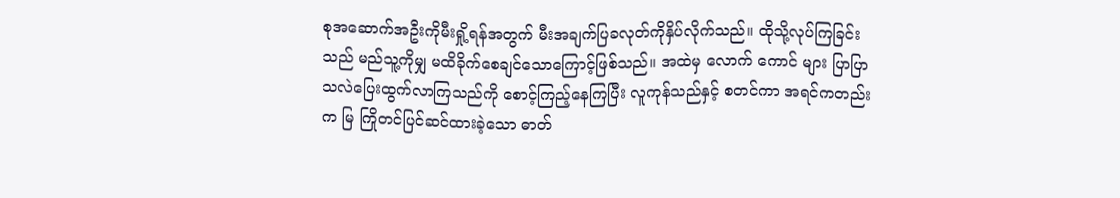စုအဆောက်အဦးကိုမီးရှို့ရန်အတွက် မီးအချက်ပြခလုတ်ကိုနှိပ်လိုက်သည်။ ထိုသို့လုပ်ကြခြင်းသည် မည်သူ့ကိုမျှ မထိခိုက်စေချင်သောကြောင့်ဖြစ်သည်။ အထဲမှ လောက် ကောင် များ ပြာပြာသလဲပြေးထွက်လာကြသည်ကို စောင့်ကြည့်နေကြပြီး လူကုန်သည်နှင့် စတင်ကာ အရင်ကတည်းက မြ ကြိုတင်ပြင်ဆင်ထားခဲ့သော ဓာတ်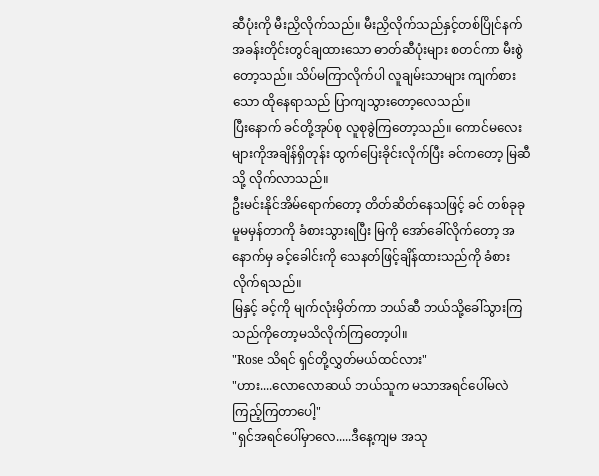ဆီပုံးကို မီးညှိလိုက်သည်။ မီးညှိလိုက်သည်နှင့်တစ်ပြိုင်နက် အခန်းတိုင်းတွင်ချထားသော ဓာတ်ဆီပုံးများ စတင်ကာ မီးစွဲတော့သည်။ သိပ်မကြာလိုက်ပါ လူချမ်းသာများ ကျက်စားသော ထိုနေရာသည် ပြာကျသွားတော့လေသည်။
ပြီးနောက် ခင်တို့အုပ်စု လူစုခွဲကြတော့သည်။ ကောင်မလေးများကိုအချိန်ရှိတုန်း ထွက်ပြေးခိုင်းလိုက်ပြီး ခင်ကတော့ မြဆီသို့ လိုက်လာသည်။
ဦးမင်းနိုင်အိမ်ရောက်တော့ တိတ်ဆိတ်နေသဖြင့် ခင် တစ်ခုခုမူမမှန်တာကို ခံစားသွားရပြီး မြကို အော်ခေါ်လိုက်တော့ အနောက်မှ ခင့်ခေါင်းကို သေနတ်ဖြင့်ချိန်ထားသည်ကို ခံစားလိုက်ရသည်။
မြနှင့် ခင့်ကို မျက်လုံးမှိတ်ကာ ဘယ်ဆီ ဘယ်သို့ခေါ်သွားကြသည်ကိုတော့မသိလိုက်ကြတော့ပါ။
"Rose သိရင် ရှင်တို့လွှတ်မယ်ထင်လား"
"ဟား....လောလောဆယ် ဘယ်သူက မသာအရင်ပေါ်မလဲ ကြည့်ကြတာပေါ့"
"ရှင်အရင်ပေါ်မှာလေ.....ဒီနေ့ကျမ အသု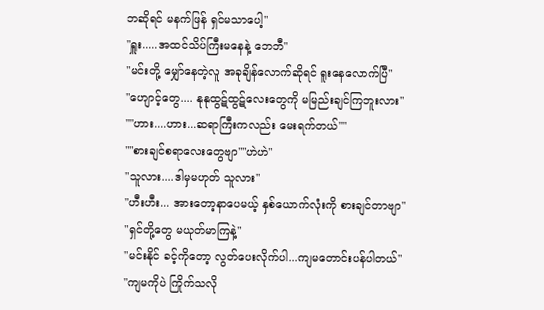ဘဆိုရင် မနက်ဖြန် ရှင်မသာပေါ့"
"ရှူး.....အထင်သိပ်ကြီးမနေနဲ့ ဘေဘီ"
"မင်းတို့ မျှော်နေတဲ့လူ အခုချိန်လောက်ဆိုရင် ရူးနေလောက်ပြီ"
"ဟျောင့်တွေ.... နုနုထွဋ်ထွဋ်လေးတွေကို မမြည်းချင်ကြဘူးလား"
""ဟား....ဟား...ဆရာကြီးကလည်း မေးရက်တယ်""
""စားချင်စရာလေးတွေဗျာ""ဟဲဟဲ"
"သူလား....ဒါမှမဟုတ် သူလား"
"ဟီးဟီး... အားတော့နာပေမယ့် နှစ်ယောက်လုံးကို စားချင်တာဗျာ"
"ရှင်တို့တွေ မယုတ်မာကြနဲ့"
"မင်းနိုင် ခင့်ကိုတော့ လွတ်ပေးလိုက်ပါ...ကျမတောင်းပန်ပါတယ်"
"ကျမကိုပဲ ကြိုက်သလို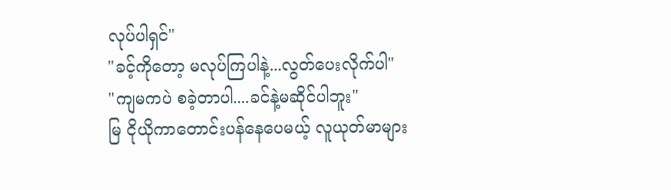လုပ်ပါရှင်"
"ခင့်ကိုတော့ မလုပ်ကြပါနဲ့...လွတ်ပေးလိုက်ပါ"
"ကျမကပဲ စခဲ့တာပါ....ခင်နဲ့မဆိုင်ပါဘူး"
မြ ငိုယိုကာတောင်းပန်နေပေမယ့် လူယုတ်မာများ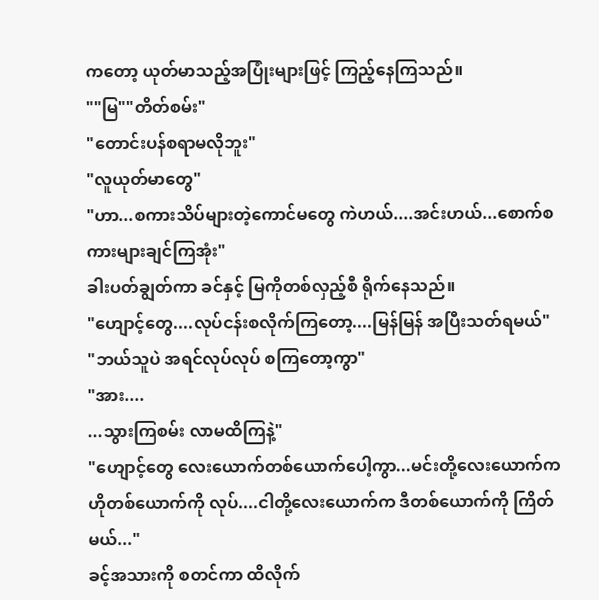ကတော့ ယုတ်မာသည့်အပြုံးများဖြင့် ကြည့်နေကြသည်။
""မြ""တိတ်စမ်း"
"တောင်းပန်စရာမလိုဘူး"
"လူယုတ်မာတွေ"
"ဟာ...စကားသိပ်များတဲ့ကောင်မတွေ ကဲဟယ်....အင်းဟယ်...စောက်စကားများချင်ကြအုံး"
ခါးပတ်ချွတ်ကာ ခင်နှင့် မြကိုတစ်လှည့်စီ ရိုက်နေသည်။
"ဟျောင့်တွေ....လုပ်ငန်းစလိုက်ကြတော့....မြန်မြန် အပြီးသတ်ရမယ်"
"ဘယ်သူပဲ အရင်လုပ်လုပ် စကြတော့ကွာ"
"အား....
...သွားကြစမ်း လာမထိကြနဲ့"
"ဟျောင့်တွေ လေးယောက်တစ်ယောက်ပေါ့ကွာ...မင်းတို့လေးယောက်က ဟိုတစ်ယောက်ကို လုပ်....ငါတို့လေးယောက်က ဒီတစ်ယောက်ကို ကြိတ်မယ်..."
ခင့်အသားကို စတင်ကာ ထိလိုက်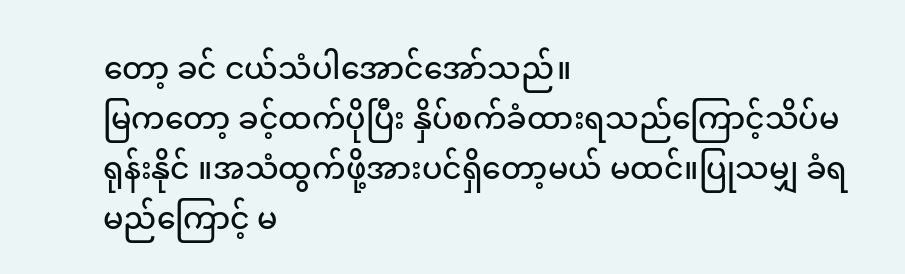တော့ ခင် ငယ်သံပါအောင်အော်သည်။
မြကတော့ ခင့်ထက်ပိုပြီး နှိပ်စက်ခံထားရသည်ကြောင့်သိပ်မရုန်းနိုင် ။အသံထွက်ဖို့အားပင်ရှိတော့မယ် မထင်။ပြုသမျှ ခံရမည်ကြောင့် မ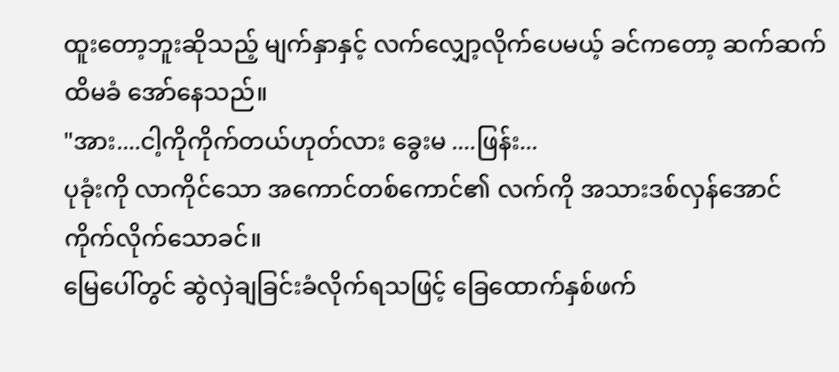ထူးတော့ဘူးဆိုသည့် မျက်နှာနှင့် လက်လျှော့လိုက်ပေမယ့် ခင်ကတော့ ဆက်ဆက်ထိမခံ အော်နေသည်။
"အား....ငါ့ကိုကိုက်တယ်ဟုတ်လား ခွေးမ ....ဖြန်း...
ပုခုံးကို လာကိုင်သော အကောင်တစ်ကောင်၏ လက်ကို အသားဒစ်လှန်အောင် ကိုက်လိုက်သောခင်။
မြေပေါ်တွင် ဆွဲလှဲချခြင်းခံလိုက်ရသဖြင့် ခြေထောက်နှစ်ဖက်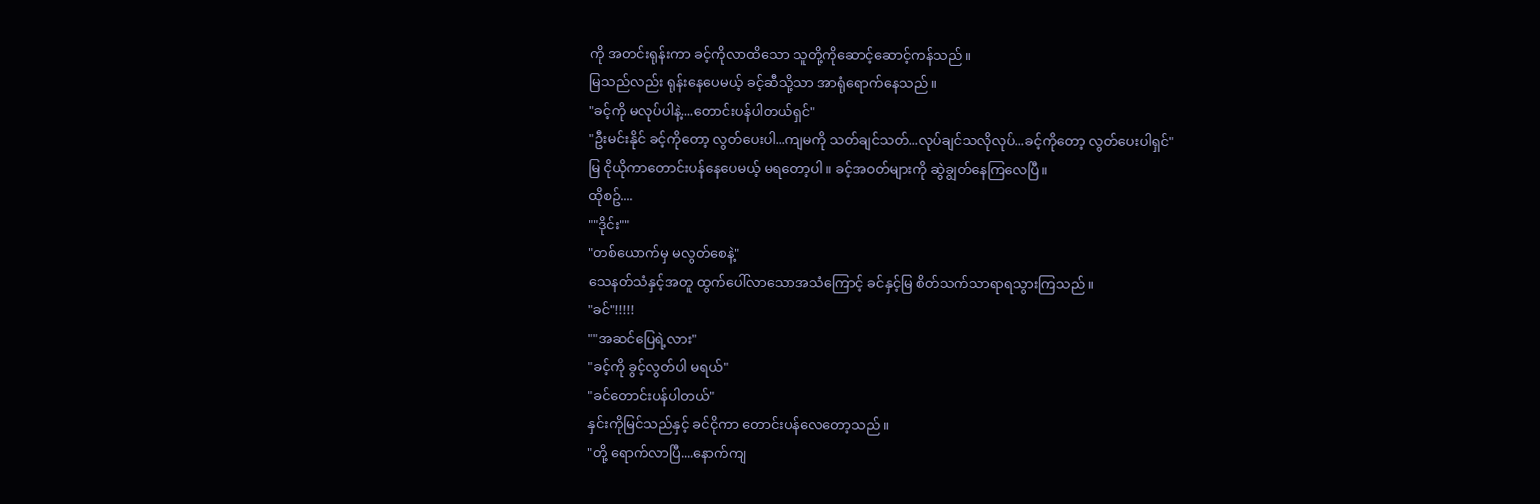ကို အတင်းရုန်းကာ ခင့်ကိုလာထိသော သူတို့ကိုဆောင့်ဆောင့်ကန်သည်။
မြသည်လည်း ရုန်းနေပေမယ့် ခင့်ဆီသို့သာ အာရုံရောက်နေသည်။
"ခင့်ကို မလုပ်ပါနဲ့....တောင်းပန်ပါတယ်ရှင်"
"ဦးမင်းနိုင် ခင့်ကိုတော့ လွတ်ပေးပါ...ကျမကို သတ်ချင်သတ်...လုပ်ချင်သလိုလုပ်...ခင့်ကိုတော့ လွတ်ပေးပါရှင်"
မြ ငိုယိုကာတောင်းပန်နေပေမယ့် မရတော့ပါ။ ခင့်အဝတ်များကို ဆွဲချွတ်နေကြလေပြီ။
ထိုစဥ်....
""ဒိုင်း""
"တစ်ယောက်မှ မလွတ်စေနဲ့"
သေနတ်သံနှင့်အတူ ထွက်ပေါ်လာသောအသံကြောင့် ခင်နှင့်မြ စိတ်သက်သာရာရသွားကြသည်။
"ခင်"!!!!!
""အဆင်ပြေရဲ့လား"
"ခင့်ကို ခွင့်လွတ်ပါ မရယ်"
"ခင်တောင်းပန်ပါတယ်"
နှင်းကိုမြင်သည်နှင့် ခင်ငိုကာ တောင်းပန်လေတော့သည်။
"တို့ ရောက်လာပြီ....နောက်ကျ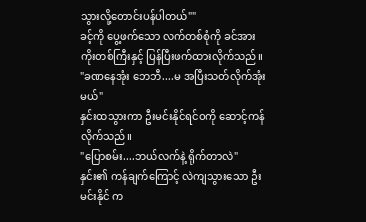သွားလို့တောင်းပန်ပါတယ်""
ခင့်ကို ပွေ့ဖက်သော လက်တစ်စုံကို ခင်အားကိုးတစ်ကြီးနှင့် ပြန်ပြီးဖက်ထားလိုက်သည်။
"ခဏနေအုံး ဘေဘီ....မ အပြီးသတ်လိုက်အုံးမယ်"
နှင်းထသွားကာ ဦးမင်းနိုင်ရင်ဝကို ဆောင့်ကန်လိုက်သည်။
"ပြောစမ်း....ဘယ်လက်နဲ့ ရိုက်တာလဲ"
နှင်း၏ ကန်ချက်ကြောင့် လဲကျသွားသော ဦးမင်းနိုင် က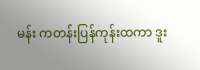မန်း ကတန်းပြန်ကုန်းထကာ ဒူး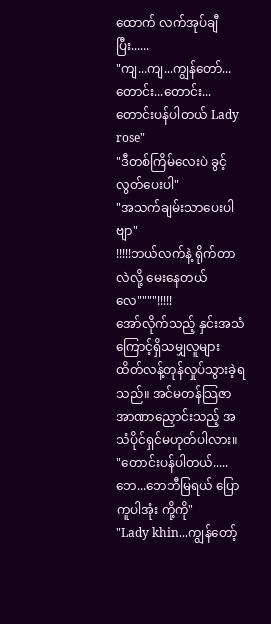ထောက် လက်အုပ်ချီပြီး......
"ကျ...ကျ...ကျွန်တော်...တောင်း...တောင်း...တောင်းပန်ပါတယ် Lady rose"
"ဒီတစ်ကြိမ်လေးပဲ ခွင့်လွတ်ပေးပါ"
"အသက်ချမ်းသာပေးပါဗျာ"
!!!!!ဘယ်လက်နဲ့ ရိုက်တာလဲလို့ မေးနေတယ်လေ""""!!!!!
အော်လိုက်သည့် နှင်းအသံကြောင့်ရှိသမျှလူများ ထိတ်လန့်တုန်လှုပ်သွားခဲ့ရသည်။ အင်မတန်သြဇာအာဏာညှောင်းသည့် အသံပိုင်ရှင်မဟုတ်ပါလား။
"တောင်းပန်ပါတယ်.....ဘေ...ဘေဘီမြရယ် ပြောကူပါအုံး ကို့ကို"
"Lady khin...ကျွန်တော့်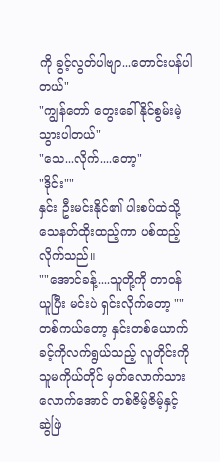ကို ခွင့်လွတ်ပါဗျာ...တောင်းပန်ပါတယ်"
"ကျွန်တော် တွေးခေါ်နိုင်စွမ်းမဲ့သွားပါတယ်"
"သေ...လိုက်....တော့"
"ဒိုင်း""
နှင်း ဦးမင်းနိုင်၏ ပါးစပ်ထဲသို့ သေနတ်ထိုးထည့်ကာ ပစ်ထည့်လိုက်သည်။
""အောင်ခန့်....သူတို့ကို တာဝန်ယူပြီး မင်းပဲ ရှင်းလိုက်တော့ ""
တစ်ကယ်တော့ နှင်းတစ်ယောက် ခင့်ကိုလက်ရွယ်သည့် လူတိုင်းကို သူမကိုယ်တိုင် မှတ်လောက်သားလောက်အောင် တစ်ဇိမ့်ဇိမ့်နှင့် ဆွဲဖြဲ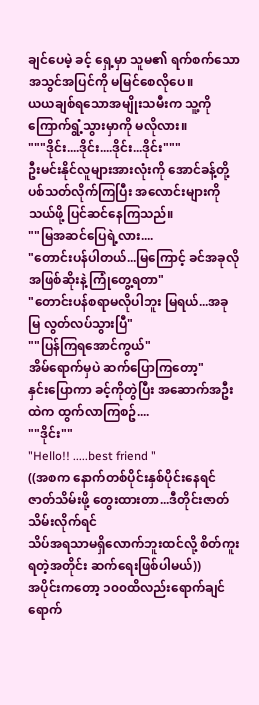ချင်ပေမဲ့ ခင့် ရှေ့မှာ သူမ၏ ရက်စက်သော အသွင်အပြင်ကို မမြင်စေလိုပေ။
ယယချစ်ရသောအမျိုးသမီးက သူ့ကိုကြောက်ရွံ့သွားမှာကို မလိုလား။
"""ဒိုင်း....ဒိုင်း....ဒိုင်း...ဒိုင်း"""
ဦးမင်းနိုင်လူများအားလုံးကို အောင်ခန့်တို့ ပစ်သတ်လိုက်ကြပြီး အလောင်းများကို သယ်ဖို့ ပြင်ဆင်နေကြသည်။
""မြအဆင်ပြေရဲ့လား....
"တောင်းပန်ပါတယ်...မြကြောင့် ခင်အခုလိုအဖြစ်ဆိုးနဲ့ ကြုံတွေ့ရတာ"
"တောင်းပန်စရာမလိုပါဘူး မြရယ်...အခု မြ လွတ်လပ်သွားပြီ"
""ပြန်ကြရအောင်ကွယ်"
အိမ်ရောက်မှပဲ ဆက်ပြောကြတော့"
နှင်းပြောကာ ခင့်ကိုတွဲပြီး အဆောက်အဦးထဲက ထွက်လာကြစဥ်....
""ဒိုင်း""
"Hello!! .....best friend "
((အစက နောက်တစ်ပိုင်းနှစ်ပိုင်းနေရင် ဇာတ်သိမ်းဖို့ တွေးထားတာ...ဒီတိုင်းဇာတ်သိမ်းလိုက်ရင်
သိပ်အရသာမရှိလောက်ဘူးထင်လို့ စိတ်ကူးရတဲ့အတိုင်း ဆက်ရေးဖြစ်ပါမယ်))
အပိုင်းကတော့ ၁၀၀ထိလည်းရောက်ချင်ရောက်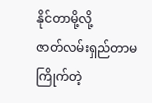နိုင်တာမို့လို့
ဇာတ်လမ်းရှည်တာမကြိုက်တဲ့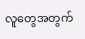လူတွေအတွက်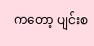ကတော့ ပျင်းစ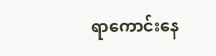ရာကောင်းနေ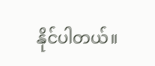နိုင်ပါတယ်။